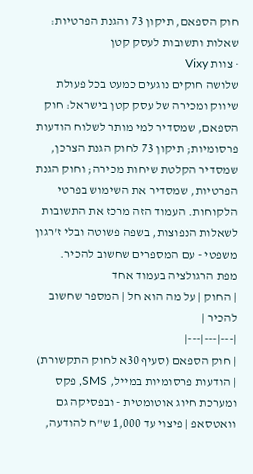חוק הספאם, תיקון 73 והגנת הפרטיות: שאלות ותשובות לעסק קטן
· צוות Vixy
שלושה חוקים נוגעים כמעט בכל פעולת שיווק ומכירה של עסק קטן בישראל: חוק הספאם, שמסדיר למי מותר לשלוח הודעות פרסומיות; תיקון 73 לחוק הגנת הצרכן, שמסדיר הקלטת שיחות מכירה; וחוק הגנת הפרטיות, שמסדיר את השימוש בפרטי הלקוחות. העמוד הזה מרכז את התשובות לשאלות הנפוצות, בשפה פשוטה ובלי ז'רגון משפטי - עם המספרים שחשוב להכיר.
מפת הרגולציה בעמוד אחד
| החוק | על מה הוא חל | המספר שחשוב להכיר |
|---|---|---|
| חוק הספאם (סעיף 30א לחוק התקשורת) | הודעות פרסומיות במייל, SMS, פקס ומערכת חיוג אוטומטית - ובפסיקה גם וואטסאפ | פיצוי עד 1,000 ש"ח להודעה,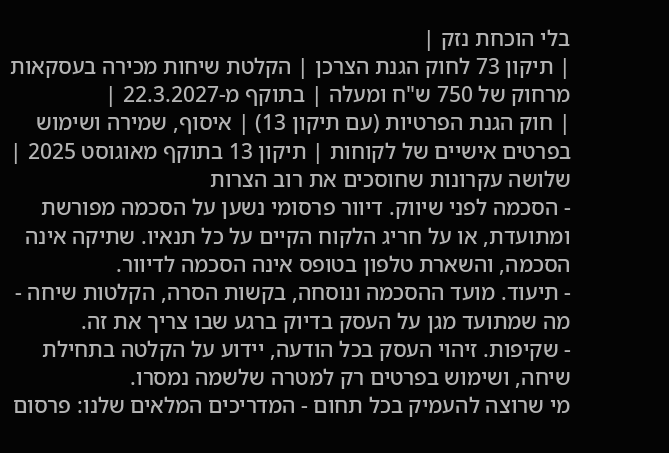בלי הוכחת נזק |
| תיקון 73 לחוק הגנת הצרכן | הקלטת שיחות מכירה בעסקאות מרחוק של 750 ש"ח ומעלה | בתוקף מ-22.3.2027 |
| חוק הגנת הפרטיות (עם תיקון 13) | איסוף, שמירה ושימוש בפרטים אישיים של לקוחות | תיקון 13 בתוקף מאוגוסט 2025 |
שלושה עקרונות שחוסכים את רוב הצרות
- הסכמה לפני שיווק. דיוור פרסומי נשען על הסכמה מפורשת ומתועדת, או על חריג הלקוח הקיים על כל תנאיו. שתיקה אינה הסכמה, והשארת טלפון בטופס אינה הסכמה לדיוור.
- תיעוד. מועד ההסכמה ונוסחה, בקשות הסרה, הקלטות שיחה - מה שמתועד מגן על העסק בדיוק ברגע שבו צריך את זה.
- שקיפות. זיהוי העסק בכל הודעה, יידוע על הקלטה בתחילת שיחה, ושימוש בפרטים רק למטרה שלשמה נמסרו.
מי שרוצה להעמיק בכל תחום - המדריכים המלאים שלנו: פרסום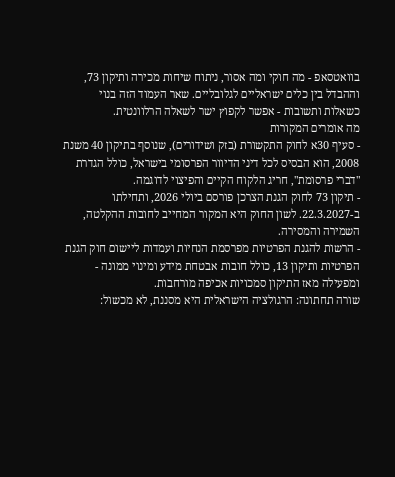בוואטסאפ - מה חוקי ומה אסור, ניתוח שיחות מכירה ותיקון 73, וההבדל בין כלים ישראליים לגלובליים. שאר העמוד הזה בנוי כשאלות ותשובות - אפשר לקפוץ ישר לשאלה הרלוונטית.
מה אומרים המקורות
- סעיף 30א לחוק התקשורת (בזק ושידורים), שנוסף בתיקון 40 משנת 2008, הוא הבסיס לכל דיני הדיוור הפרסומי בישראל, כולל הגדרת "דברי פרסומת", חריג הלקוח הקיים והפיצוי לדוגמה.
- תיקון 73 לחוק הגנת הצרכן פורסם ביולי 2026, ותחילתו ב-22.3.2027. לשון החוק היא המקור המחייב לחובות ההקלטה, השמירה והמסירה.
- הרשות להגנת הפרטיות מפרסמת הנחיות ועמדות ליישום חוק הגנת הפרטיות ותיקון 13, כולל חובות אבטחת מידע ומינוי ממונה - ומפעילה מאז התיקון סמכויות אכיפה מורחבות.
שורה תחתונה: הרגולציה הישראלית היא מסננת, לא מכשול: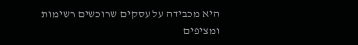היא מכבידה על עסקים שרוכשים רשימות ומציפים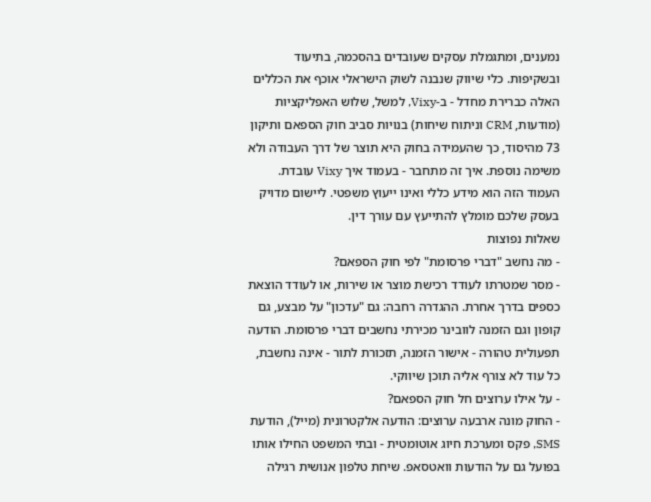נמענים, ומתגמלת עסקים שעובדים בהסכמה, בתיעוד ובשקיפות. כלי שיווק שנבנה לשוק הישראלי אוכף את הכללים האלה כברירת מחדל - ב-Vixy, למשל, שלוש האפליקציות (מודעות, CRM וניתוח שיחות) בנויות סביב חוק הספאם ותיקון 73 מהיסוד, כך שהעמידה בחוק היא תוצר של דרך העבודה ולא משימה נוספת. איך זה מתחבר - בעמוד איך Vixy עובדת.
העמוד הזה הוא מידע כללי ואינו ייעוץ משפטי. ליישום מדויק בעסק שלכם מומלץ להתייעץ עם עורך דין.
שאלות נפוצות
- מה נחשב "דברי פרסומת" לפי חוק הספאם?
- מסר שמטרתו לעודד רכישת מוצר או שירות, או לעודד הוצאת כספים בדרך אחרת. ההגדרה רחבה: גם "עדכון" על מבצע, גם קופון וגם הזמנה לוובינר מכירתי נחשבים דברי פרסומת. הודעה תפעולית טהורה - אישור הזמנה, תזכורת לתור - אינה נחשבת, כל עוד לא צורף אליה תוכן שיווקי.
- על אילו ערוצים חל חוק הספאם?
- החוק מונה ארבעה ערוצים: הודעה אלקטרונית (מייל), הודעת SMS, פקס ומערכת חיוג אוטומטית - ובתי המשפט החילו אותו בפועל גם על הודעות וואטסאפ. שיחת טלפון אנושית רגילה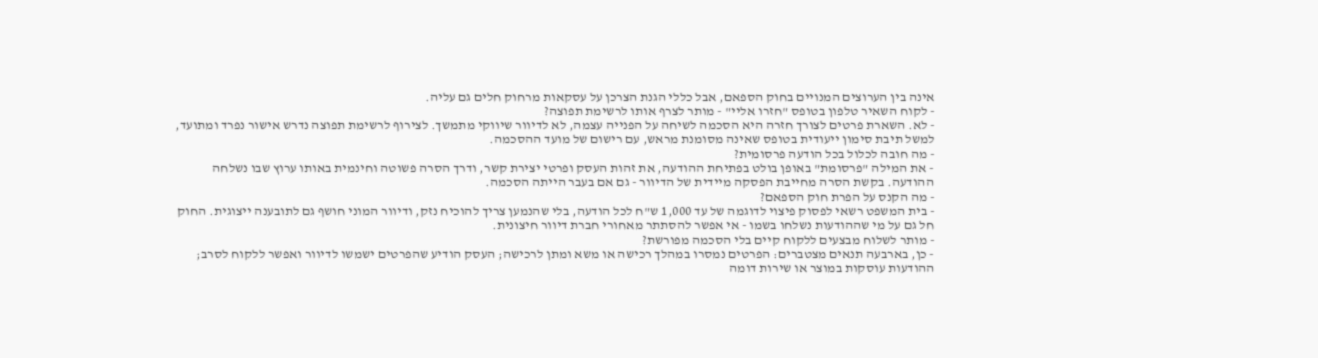אינה בין הערוצים המנויים בחוק הספאם, אבל כללי הגנת הצרכן על עסקאות מרחוק חלים גם עליה.
- לקוח השאיר טלפון בטופס "חזרו אליי" - מותר לצרף אותו לרשימת תפוצה?
- לא. השארת פרטים לצורך חזרה היא הסכמה לשיחה על הפנייה עצמה, לא לדיוור שיווקי מתמשך. לצירוף לרשימת תפוצה נדרש אישור נפרד ומתועד, למשל תיבת סימון ייעודית בטופס שאינה מסומנת מראש, עם רישום של מועד ההסכמה.
- מה חובה לכלול בכל הודעה פרסומית?
- את המילה "פרסומת" באופן בולט בפתיחת ההודעה, את זהות העסק ופרטי יצירת קשר, ודרך הסרה פשוטה וחינמית באותו ערוץ שבו נשלחה ההודעה. בקשת הסרה מחייבת הפסקה מיידית של הדיוור - גם אם בעבר הייתה הסכמה.
- מה הקנס על הפרת חוק הספאם?
- בית המשפט רשאי לפסוק פיצוי לדוגמה של עד 1,000 ש"ח לכל הודעה, בלי שהנמען צריך להוכיח נזק, ודיוור המוני חושף גם לתובענה ייצוגית. החוק חל גם על מי שההודעות נשלחו בשמו - אי אפשר להסתתר מאחורי חברת דיוור חיצונית.
- מותר לשלוח מבצעים ללקוח קיים בלי הסכמה מפורשת?
- כן, בארבעה תנאים מצטברים: הפרטים נמסרו במהלך רכישה או משא ומתן לרכישה; העסק הודיע שהפרטים ישמשו לדיוור ואפשר ללקוח לסרב; ההודעות עוסקות במוצר או שירות דומה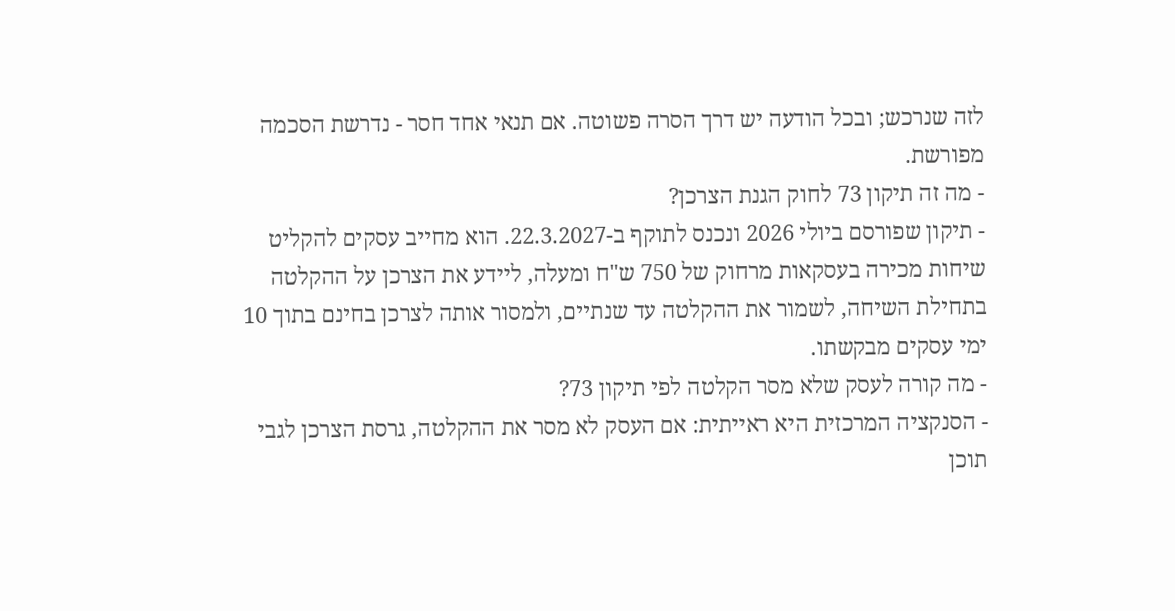לזה שנרכש; ובכל הודעה יש דרך הסרה פשוטה. אם תנאי אחד חסר - נדרשת הסכמה מפורשת.
- מה זה תיקון 73 לחוק הגנת הצרכן?
- תיקון שפורסם ביולי 2026 ונכנס לתוקף ב-22.3.2027. הוא מחייב עסקים להקליט שיחות מכירה בעסקאות מרחוק של 750 ש"ח ומעלה, ליידע את הצרכן על ההקלטה בתחילת השיחה, לשמור את ההקלטה עד שנתיים, ולמסור אותה לצרכן בחינם בתוך 10 ימי עסקים מבקשתו.
- מה קורה לעסק שלא מסר הקלטה לפי תיקון 73?
- הסנקציה המרכזית היא ראייתית: אם העסק לא מסר את ההקלטה, גרסת הצרכן לגבי תוכן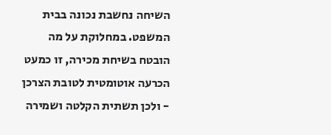השיחה נחשבת נכונה בבית המשפט. במחלוקת על מה הובטח בשיחת מכירה, זו כמעט הכרעה אוטומטית לטובת הצרכן - ולכן תשתית הקלטה ושמירה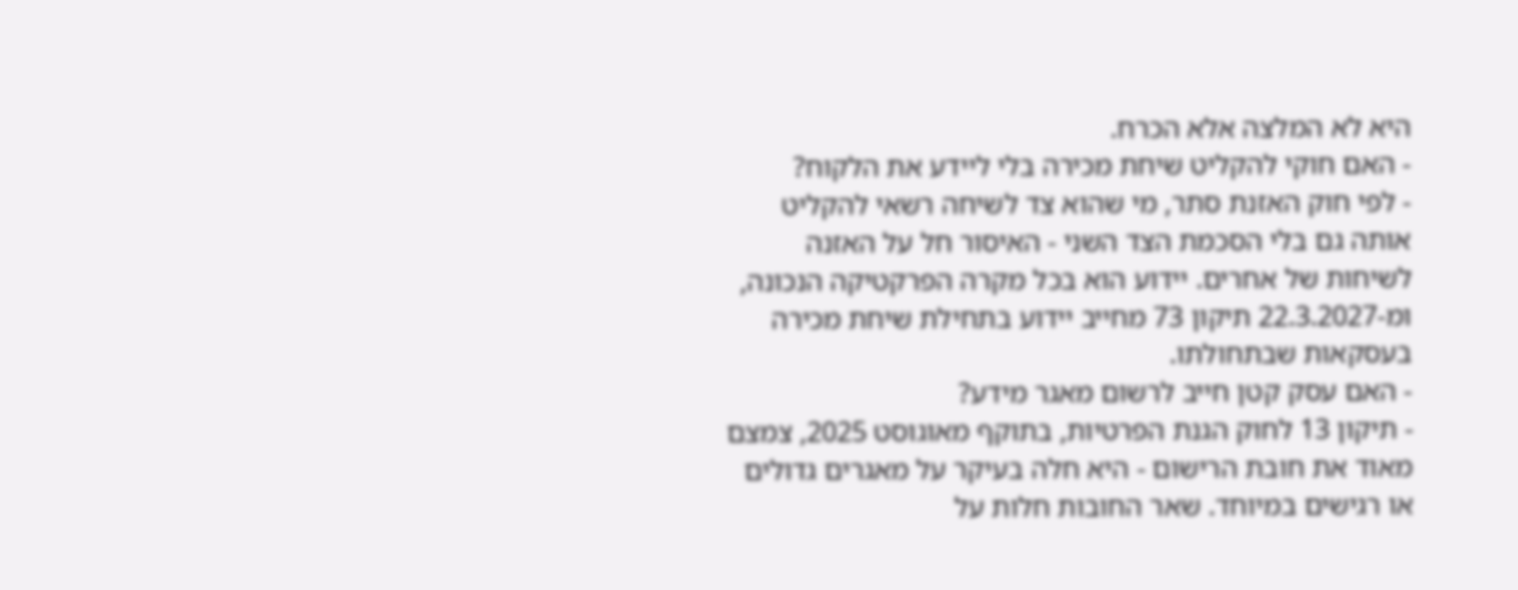היא לא המלצה אלא הכרח.
- האם חוקי להקליט שיחת מכירה בלי ליידע את הלקוח?
- לפי חוק האזנת סתר, מי שהוא צד לשיחה רשאי להקליט אותה גם בלי הסכמת הצד השני - האיסור חל על האזנה לשיחות של אחרים. יידוע הוא בכל מקרה הפרקטיקה הנכונה, ומ-22.3.2027 תיקון 73 מחייב יידוע בתחילת שיחת מכירה בעסקאות שבתחולתו.
- האם עסק קטן חייב לרשום מאגר מידע?
- תיקון 13 לחוק הגנת הפרטיות, בתוקף מאוגוסט 2025, צמצם מאוד את חובת הרישום - היא חלה בעיקר על מאגרים גדולים או רגישים במיוחד. שאר החובות חלות על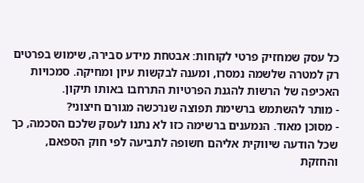כל עסק שמחזיק פרטי לקוחות: אבטחת מידע סבירה, שימוש בפרטים רק למטרה שלשמה נמסרו, ומענה לבקשות עיון ומחיקה. סמכויות האכיפה של הרשות להגנת הפרטיות התרחבו באותו תיקון.
- מותר להשתמש ברשימת תפוצה שנרכשה מגורם חיצוני?
- מסוכן מאוד. הנמענים ברשימה כזו לא נתנו לעסק שלכם הסכמה, כך שכל הודעה שיווקית אליהם חשופה לתביעה לפי חוק הספאם, והחזקת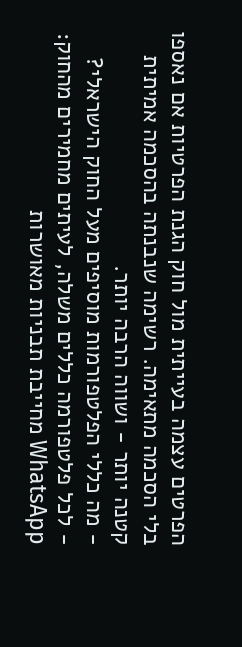הפרטים עצמה בעייתית מול חוק הגנת הפרטיות אם נאספו בלי הסכמה מתאימה. רשימה שנבנתה בהסכמה אמיתית קטנה יותר - ושווה הרבה יותר.
- מה כללי הפלטפורמות מוסיפים מעל החוק הישראלי?
- לכל פלטפורמה כללים משלה, לעיתים מחמירים מהחוק: WhatsApp מחייבת תבניות מאושרות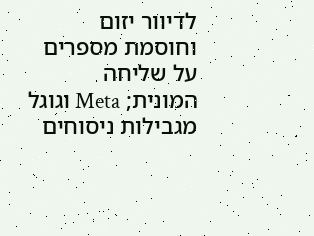לדיוור יזום וחוסמת מספרים על שליחה המונית; Meta וגוגל מגבילות ניסוחים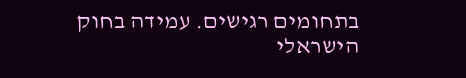בתחומים רגישים. עמידה בחוק הישראלי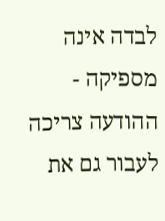לבדה אינה מספיקה - ההודעה צריכה לעבור גם את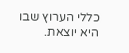כללי הערוץ שבו היא יוצאת.